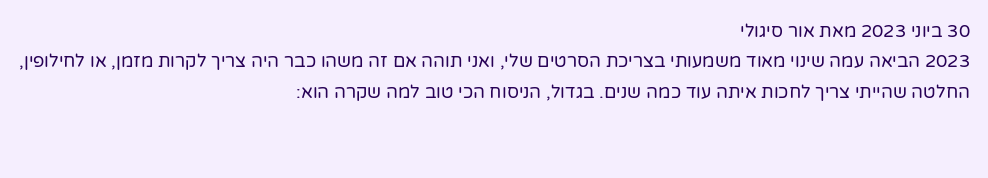30 ביוני 2023 מאת אור סיגולי
2023 הביאה עמה שינוי מאוד משמעותי בצריכת הסרטים שלי, ואני תוהה אם זה משהו כבר היה צריך לקרות מזמן, או לחילופין, החלטה שהייתי צריך לחכות איתה עוד כמה שנים. בגדול, הניסוח הכי טוב למה שקרה הוא: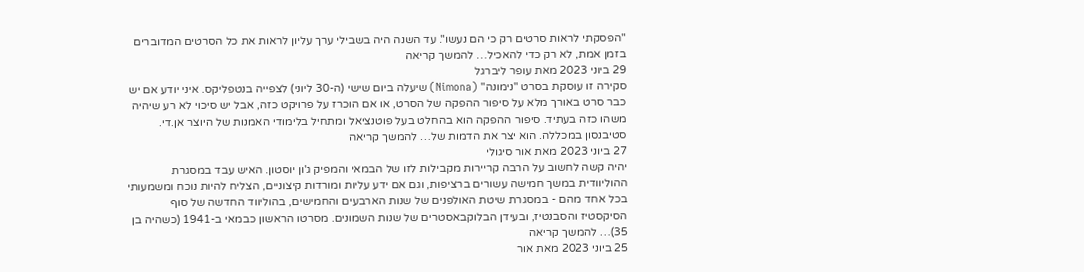"הפסקתי לראות סרטים רק כי הם נעשו". עד השנה היה בשבילי ערך עליון לראות את כל הסרטים המדוברים בזמן אמת, לא רק כדי להאכיל… להמשך קריאה
29 ביוני 2023 מאת עופר ליברגל
סקירה זו עוסקת בסרט "נימונה" (Nimona) שיעלה ביום שישי (ה-30 ליוני) לצפייה בנטפליקס. איני יודע אם יש כבר סרט באורך מלא על סיפור ההפקה של הסרט, או אם הוכרז על פרויקט כזה, אבל יש סיכוי לא רע שיהיה משהו כזה בעתיד. סיפור ההפקה הוא בהחלט בעל פוטנציאל ומתחיל בלימודי האמנות של היוצר אן.די. סטיבנסון במכללה. הוא יצר את הדמות של… להמשך קריאה
27 ביוני 2023 מאת אור סיגולי
יהיה קשה לחשוב על הרבה קריירות מקבילות לזו של הבמאי והמפיק ג'ון יוסטון. האיש עבד במסגרת ההוליוודית במשך חמישה עשורים ברציפות, וגם אם ידע עליות ומורדות קיצוניים, הצליח להיות נוכח ומשמעותי בכל אחד מהם - במסגרת שיטת האולפנים של שנות הארבעים והחמישים, בהוליווד החדשה של סוף הסיקסטיז והסבנטיז, ובעידן הבלוקבאסטרים של שנות השמונים. מסרטו הראשון כבמאי ב-1941 (כשהיה בן 35)… להמשך קריאה
25 ביוני 2023 מאת אור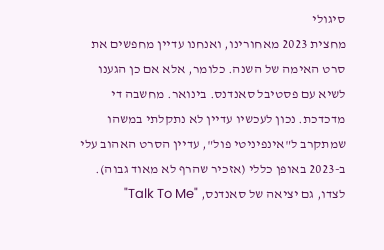סיגולי
מחצית 2023 מאחורינו, ואנחנו עדיין מחפשים את סרט האימה של השנה. כלומר, אלא אם כן הגענו לשיא עם פסטיבל סאנדנס. בינואר. מחשבה די מדכדכת. נכון לעכשיו עדיין לא נתקלתי במשהו שמתקרב ל"אינפיניטי פול", עדיין הסרט האהוב עלי ב-2023 באופן כללי (אזכיר שהרף לא מאוד גבוה). לצדו, גם יציאה של סאנדנס, "Talk To Me"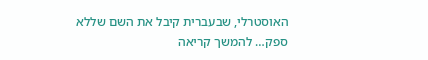האוסטרלי, שבעברית קיבל את השם שללא ספק… להמשך קריאה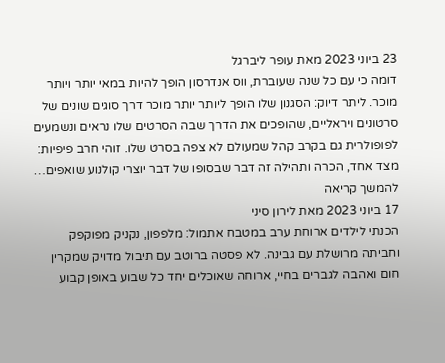23 ביוני 2023 מאת עופר ליברגל
דומה כי עם כל שנה שעוברת, ווס אנדרסון הופך להיות במאי יותר ויותר מוכר. ליתר דיוק: הסגנון שלו הופך ליותר יותר מוכר דרך סוגים שונים של סרטונים ויראליים, שהופכים את הדרך שבה הסרטים שלו נראים ונשמעים לפופולרית גם בקרב קהל שמעולם לא צפה בסרט שלו. זוהי חרב פיפיות: מצד אחד, הכרה ותהילה זה דבר שבסופו של דבר יוצרי קולנוע שואפים… להמשך קריאה
17 ביוני 2023 מאת לירון סיני
הכנתי לילדים ארוחת ערב במטבח אתמול: מלפפון, נקניק מפוקפק וחביתה מרושלת עם גבינה. לא פסטה ברוטב עם תיבול מדויק שמקרין חום ואהבה לגברים בחיי, ארוחה שאוכלים יחד כל שבוע באופן קבוע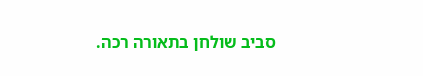סביב שולחן בתאורה רכה.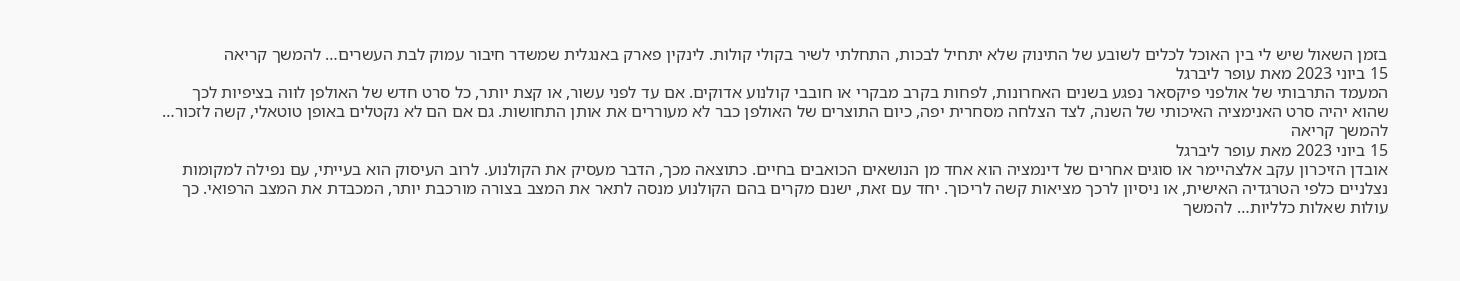בזמן השאול שיש לי בין האוכל לכלים לשובע של התינוק שלא יתחיל לבכות, התחלתי לשיר בקולי קולות. לינקין פארק באנגלית שמשדר חיבור עמוק לבת העשרים… להמשך קריאה
15 ביוני 2023 מאת עופר ליברגל
המעמד התרבותי של אולפני פיקסאר נפגע בשנים האחרונות, לפחות בקרב מבקרי או חובבי קולנוע אדוקים. אם עד לפני עשור, או קצת יותר, כל סרט חדש של האולפן לווה בציפיות לכך שהוא יהיה סרט האנימציה האיכותי של השנה, לצד הצלחה מסחרית יפה, כיום התוצרים של האולפן כבר לא מעוררים את אותן התחושות. גם אם הם לא נקטלים באופן טוטאלי, קשה לזכור… להמשך קריאה
15 ביוני 2023 מאת עופר ליברגל
אובדן הזיכרון עקב אלצהיימר או סוגים אחרים של דינמציה הוא אחד מן הנושאים הכואבים בחיים. כתוצאה מכך, הדבר מעסיק את הקולנוע. לרוב העיסוק הוא בעייתי, עם נפילה למקומות נצלניים כלפי הטרגדיה האישית, או ניסיון לרכך מציאות קשה לריכוך. יחד עם זאת, ישנם מקרים בהם הקולנוע מנסה לתאר את המצב בצורה מורכבת יותר, המכבדת את המצב הרפואי. כך עולות שאלות כלליות… להמשך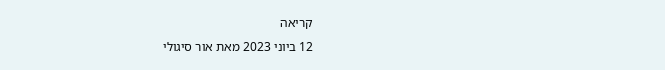קריאה
12 ביוני 2023 מאת אור סיגולי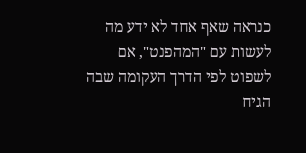כנראה שאף אחד לא ידע מה לעשות עם "המהפנט", אם לשפוט לפי הדרך העקומה שבה הגיח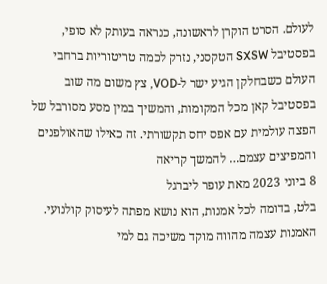לעולם. הסרט הוקרן לראשונה, כנראה בעותק לא סופי, בפסטיבל SXSW הטקסני, נזרק לכמה טריטוריות ברחבי העולם כשבחלקן הגיע ישר ל-VOD, צץ משום מה שוב בפסטיבל קאן מכל המקומות, והמשיך במין מסע מסורבל של הפצה עולמית עם אפס יחס תקשורתי. זה כאילו שהאולפנים והמפיצים עצמם… להמשך קריאה
8 ביוני 2023 מאת עופר ליברגל
בלט, בדומה לכל אמנות, הוא נושא מפתה לעיסוק קולנועי. האמנות עצמה מהווה מוקד משיכה גם למי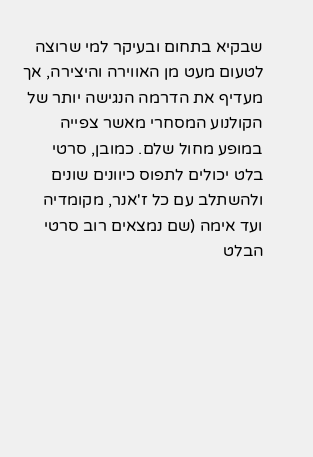שבקיא בתחום ובעיקר למי שרוצה לטעום מעט מן האווירה והיצירה, אך מעדיף את הדרמה הנגישה יותר של הקולנוע המסחרי מאשר צפייה במופע מחול שלם. כמובן, סרטי בלט יכולים לתפוס כיוונים שונים ולהשתלב עם כל ז'אנר, מקומדיה ועד אימה (שם נמצאים רוב סרטי הבלט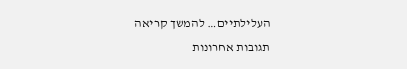העלילתיים… להמשך קריאה
תגובות אחרונות